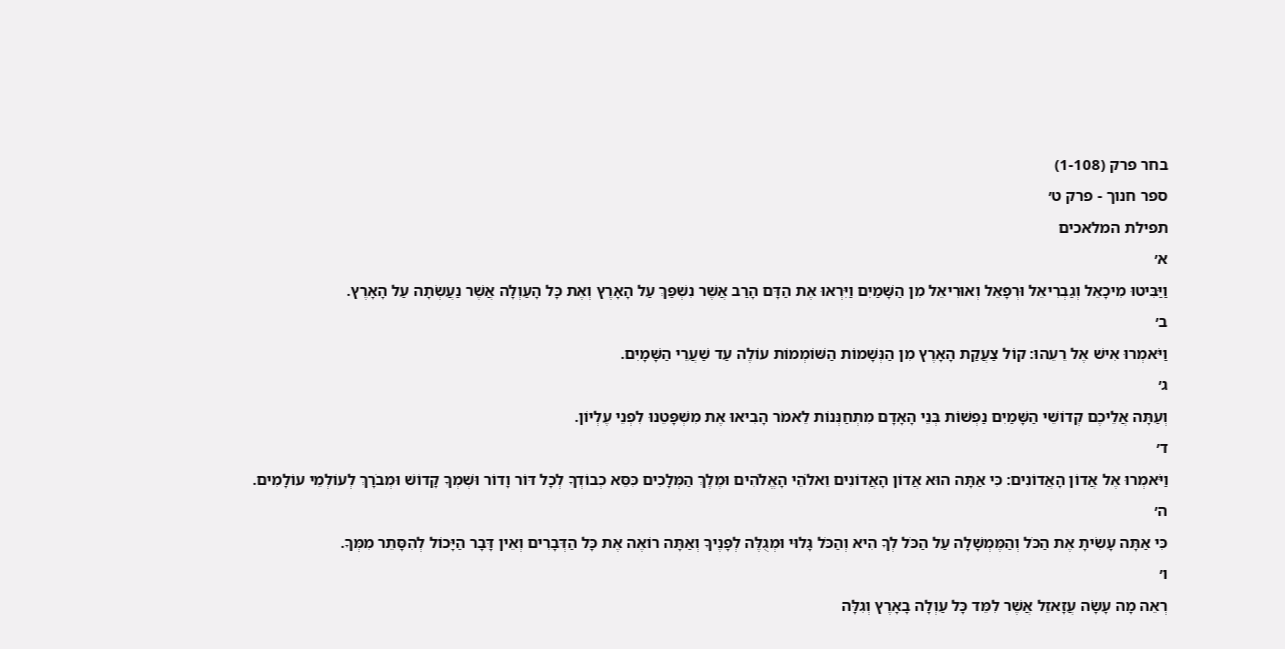בחר פרק (1-108)
ספר חנוך - פרק ט׳
תפילת המלאכים
א׳
וַיַּבִּיטוּ מִיכָאֵל וְגַבְרִיאֵל וּרְפָאֵל וְאוּרִיאֵל מִן הַשָּׁמַיִם וַיִּרְאוּ אֶת הַדָּם הָרַב אֲשֶׁר נִשְׁפַּךְ עַל הָאָרֶץ וְאֶת כָּל הָעַוְלָה אֲשֶׁר נַעֲשְׂתָה עַל הָאָרֶץ.
ב׳
וַיֹּאמְרוּ אִישׁ אֶל רֵעֵהוּ: קוֹל צַעֲקַת הָאָרֶץ מִן הַנְּשָׁמוֹת הַשּׁוֹמְמוֹת עוֹלֶה עַד שַׁעֲרֵי הַשָּׁמָיִם.
ג׳
וְעַתָּה אֲלֵיכֶם קְדוֹשֵׁי הַשָּׁמַיִם נַפְשׁוֹת בְּנֵי הָאָדָם מִתְחַנְּנוֹת לֵאמֹר הָבִיאוּ אֶת מִשְׁפָּטֵנוּ לִפְנֵי עֶלְיוֹן.
ד׳
וַיֹּאמְרוּ אֶל אֲדוֹן הָאֲדוֹנִים: כִּי אַתָּה הוּא אֲדוֹן הָאֲדוֹנִים וֵאלֹהֵי הָאֱלֹהִים וּמֶלֶךְ הַמְּלָכִים כִּסֵּא כְבוֹדְךָ לְכָל דּוֹר וָדוֹר וּשְׁמְךָ קָדוֹשׁ וּמְבֹרָךְ לְעוֹלְמֵי עוֹלָמִים.
ה׳
כִּי אַתָּה עָשִׂיתָ אֶת הַכֹּל וְהַמֶּמְשָׁלָה עַל הַכֹּל לְךָ הִיא וְהַכֹּל גָּלוּי וּמְגֻלֶּה לְפָנֶיךָ וְאַתָּה רוֹאֶה אֶת כָּל הַדְּבָרִים וְאֵין דָּבָר הַיָּכוֹל לְהִסָּתֵר מִמְּךָ.
ו׳
רְאֵה מָה עָשָׂה עֲזָאזֵל אֲשֶׁר לִמֵּד כָּל עַוְלָה בָאָרֶץ וְגִלָּה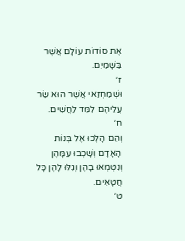אֶת סוֹדוֹת עוֹלָם אֲשֶׁר בַּשָּׁמַיִם.
ז׳
וּשְׁמַחְזַאי אֲשֶׁר הוּא שַׂר עֲלֵיהֶם לִמֵּד לַחֲשִׁים.
ח׳
וְהֵם הָלְכוּ אֶל בְּנוֹת הָאָדָם וְשָׁכְבוּ עִמָּהֶן וְנִטְמְאוּ בָהֶן וְגִלּוּ לָהֶן כָּל חֲטָאִים.
ט׳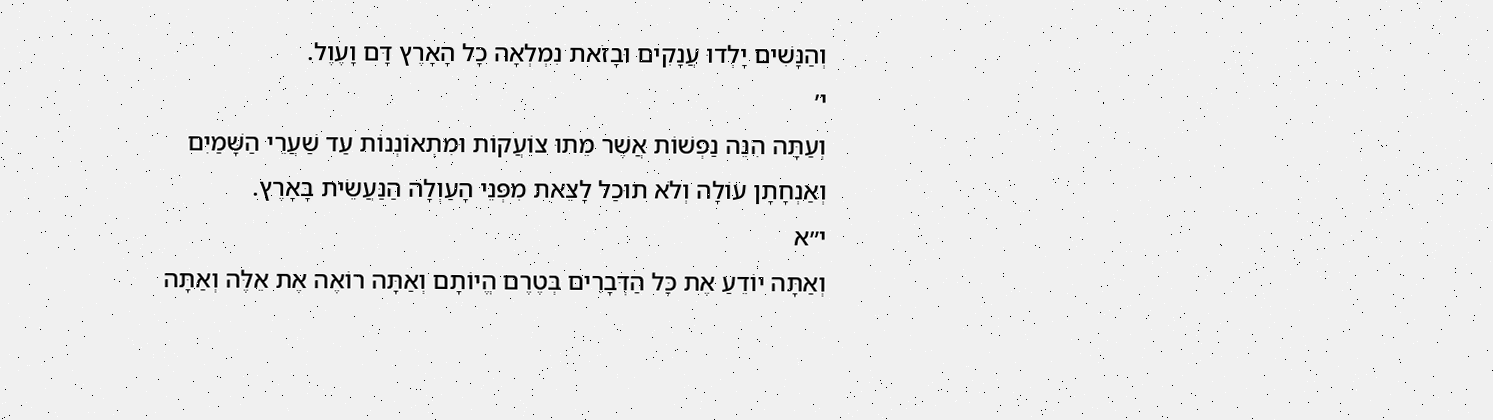וְהַנָּשִׁים יָלְדוּ עֲנָקִים וּבָזֹאת נִמְלְאָה כָל הָאָרֶץ דָּם וָעֶוֶל.
י׳
וְעַתָּה הִנֵּה נַפְשׁוֹת אֲשֶׁר מֵתוּ צוֹעֲקוֹת וּמִתְאוֹנְנוֹת עַד שַׁעֲרֵי הַשָּׁמַיִם וְאַנְחָתָן עוֹלָה וְלֹא תוּכַל לָצֵאת מִפְּנֵי הָעַוְלָה הַנַּעֲשֵׂית בָּאָרֶץ.
י״א
וְאַתָּה יוֹדֵעַ אֶת כָּל הַדְּבָרִים בְּטֶרֶם הֱיוֹתָם וְאַתָּה רוֹאֶה אֶת אֵלֶּה וְאַתָּה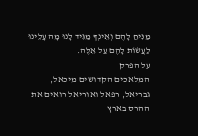מַנִּיחַ לָהֶם וְאֵינְךָ מַגִּיד לָנוּ מָה עָלֵינוּ לַעֲשׂוֹת לָהֶם עַל אֵלֶּה.
על הפרק
המלאכים הקדושים מיכאל, גבריאל, רפאל ואוריאל רואים את ההרס בארץ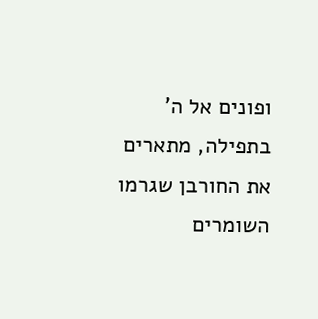ופונים אל ה' בתפילה, מתארים את החורבן שגרמו השומרים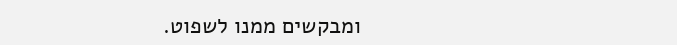ומבקשים ממנו לשפוט.